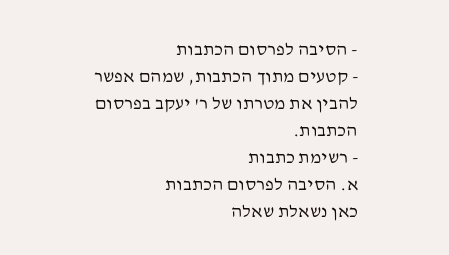- הסיבה לפרסום הכתבות
- קטעים מתוך הכתבות, שמהם אפשר להבין את מטרתו של ר' יעקב בפרסום הכתבות.
- רשימת כתבות
א. הסיבה לפרסום הכתבות
כאן נשאלת שאלה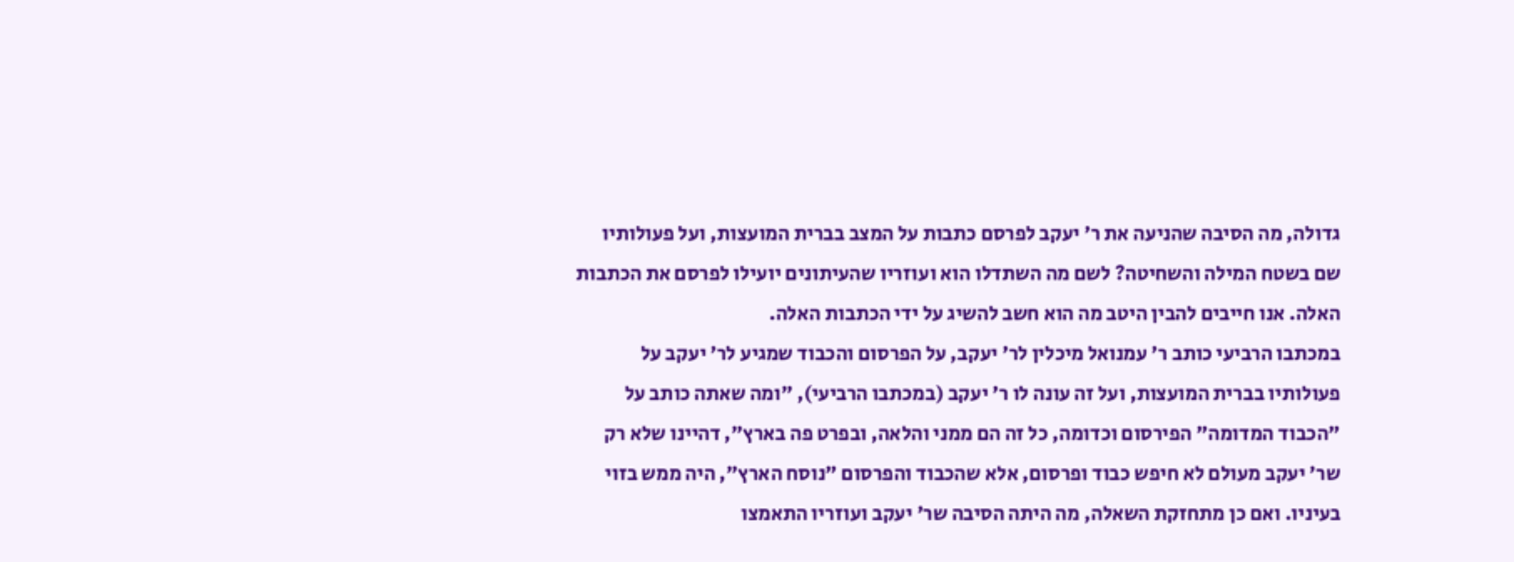גדולה, מה הסיבה שהניעה את ר' יעקב לפרסם כתבות על המצב בברית המועצות, ועל פעולותיו שם בשטח המילה והשחיטה? לשם מה השתדלו הוא ועוזריו שהעיתונים יועילו לפרסם את הכתבות האלה. אנו חייבים להבין היטב מה הוא חשב להשיג על ידי הכתבות האלה.
במכתבו הרביעי כותב ר' עמנואל מיכלין לר' יעקב, על הפרסום והכבוד שמגיע לר' יעקב על פעולותיו בברית המועצות, ועל זה עונה לו ר' יעקב (במכתבו הרביעי), "ומה שאתה כותב על "הכבוד המדומה" הפירסום וכדומה, כל זה הם ממני והלאה, ובפרט פה בארץ", דהיינו שלא רק שר' יעקב מעולם לא חיפש כבוד ופרסום, אלא שהכבוד והפרסום "נוסח הארץ", היה ממש בזוי בעיניו. ואם כן מתחזקת השאלה, מה היתה הסיבה שר' יעקב ועוזריו התאמצו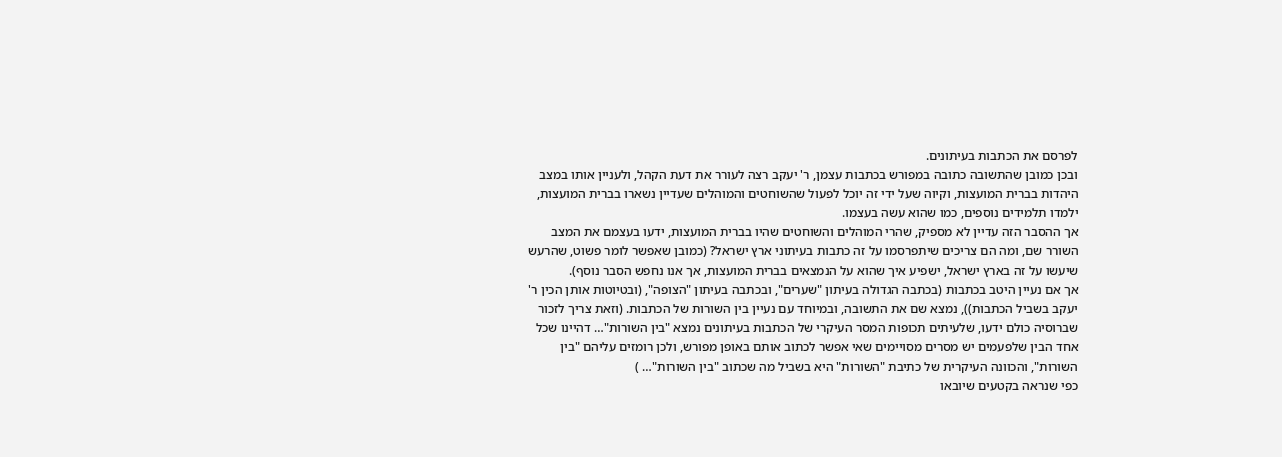לפרסם את הכתבות בעיתונים.
ובכן כמובן שהתשובה כתובה במפורש בכתבות עצמן, ר' יעקב רצה לעורר את דעת הקהל, ולעניין אותו במצב היהדות בברית המועצות, וקיוה שעל ידי זה יוכל לפעול שהשוחטים והמוהלים שעדיין נשארו בברית המועצות, ילמדו תלמידים נוספים, כמו שהוא עשה בעצמו.
אך ההסבר הזה עדיין לא מספיק, שהרי המוהלים והשוחטים שהיו בברית המועצות, ידעו בעצמם את המצב השורר שם, ומה הם צריכים שיתפרסמו על זה כתבות בעיתוני ארץ ישראל? (כמובן שאפשר לומר פשוט, שהרעש שיעשו על זה בארץ ישראל, ישפיע איך שהוא על הנמצאים בברית המועצות, אך אנו נחפש הסבר נוסף).
אך אם נעיין היטב בכתבות (בכתבה הגדולה בעיתון "שערים", ובכתבה בעיתון "הצופה", (ובטיוטות אותן הכין ר' יעקב בשביל הכתבות)), נמצא שם את התשובה, ובמיוחד עם נעיין בין השורות של הכתבות. (וזאת צריך לזכור שברוסיה כולם ידעו, שלעיתים תכופות המסר העיקרי של הכתבות בעיתונים נמצא "בין השורות"… דהיינו שכל אחד הבין שלפעמים יש מסרים מסויימים שאי אפשר לכתוב אותם באופן מפורש, ולכן רומזים עליהם "בין השורות", והכוונה העיקרית של כתיבת "השורות" היא בשביל מה שכתוב "בין השורות"… )
כפי שנראה בקטעים שיובאו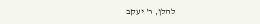להלן, ר' יעקב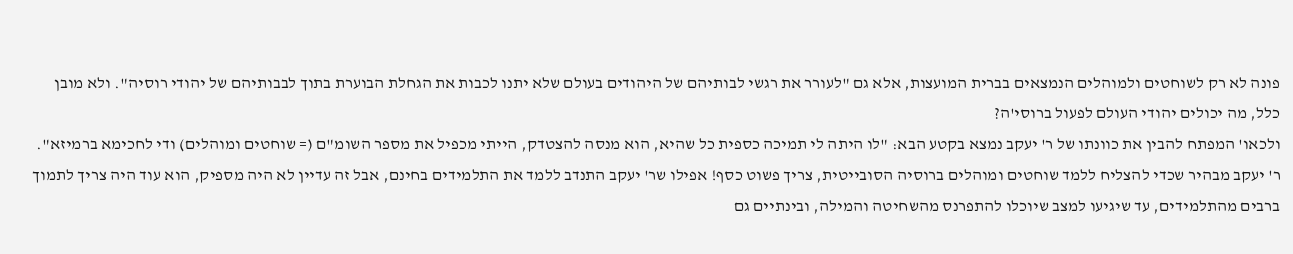פונה לא רק לשוחטים ולמוהלים הנמצאים בברית המועצות, אלא גם "לעורר את רגשי לבותיהם של היהודים בעולם שלא יתנו לכבות את הגחלת הבוערת בתוך לבבותיהם של יהודי רוסיה". ולא מובן כלל, מה יכולים יהודי העולם לפעול ברוסי'ה?
ולכאו' המפתח להבין את כוונתו של ר' יעקב נמצא בקטע הבא: "לו היתה לי תמיכה כספית כל שהיא, הוא מנסה להצטדק, הייתי מכפיל את מספר השומ"ם (= שוחטים ומוהלים) ודי לחכימא ברמיזא". ר' יעקב מבהיר שכדי להצליח ללמד שוחטים ומוהלים ברוסיה הסובייטית, צריך פשוט כסף! אפילו שר' יעקב התנדב ללמד את התלמידים בחינם, אבל זה עדיין לא היה מספיק, הוא עוד היה צריך לתמוך ברבים מהתלמידים, עד שיגיעו למצב שיוכלו להתפרנס מהשחיטה והמילה, ובינתיים גם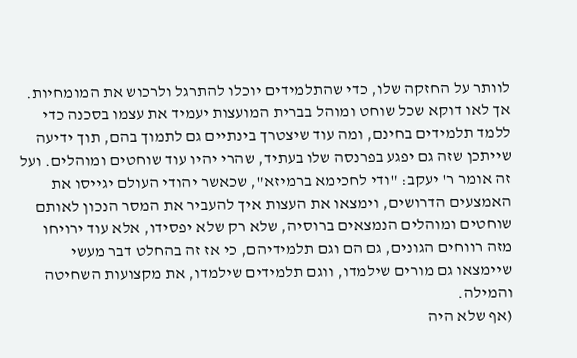לוותר על החזקה שלו, כדי שהתלמידים יוכלו להתרגל ולרכוש את המומחיות.
אך לאו דוקא שכל שוחט ומוהל בברית המועצות יעמיד את עצמו בסכנה כדי ללמד תלמידים בחינם, ומה עוד שיצטרך בינתיים גם לתמוך בהם, תוך ידיעה שייתכן שזה גם יפגע בפרנסה שלו בעתיד, שהרי יהיו עוד שוחטים ומוהלים. ועל זה אומר ר' יעקב: "ודי לחכימא ברמיזא", שכאשר יהודי העולם יגייסו את האמצעים הדרושים, וימצאו את העצות איך להעביר את המסר הנכון לאותם שוחטים ומוהלים הנמצאים ברוסיה, שלא רק שלא יפסידו, אלא עוד ירויחו מזה רווחים הגונים, גם הם וגם תלמידיהם, כי אז זה בהחלט דבר מעשי שיימצאו גם מורים שילמדו, ווגם תלמידים שילמדו, את מקצועות השחיטה והמילה.
(אף שלא היה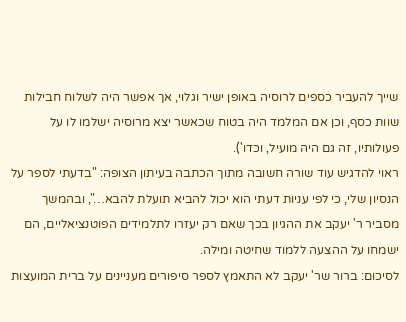שייך להעביר כספים לרוסיה באופן ישיר וגלוי, אך אפשר היה לשלוח חבילות שוות כסף, וכן אם המלמד היה בטוח שכאשר יצא מרוסיה ישלמו לו על פעולותיו, זה גם היה מועיל, וכדו').
ראוי להדגיש עוד שורה חשובה מתוך הכתבה בעיתון הצופה: "בדעתי לספר על הנסיון שלי, כי לפי עניות דעתי הוא יכול להביא תועלת להבא…", ובהמשך מסביר ר' יעקב את ההגיון בכך שאם רק יעזרו לתלמידים הפוטנציאליים, הם ישמחו על ההצעה ללמוד שחיטה ומילה.
לסיכום: ברור שר' יעקב לא התאמץ לספר סיפורים מעניינים על ברית המועצות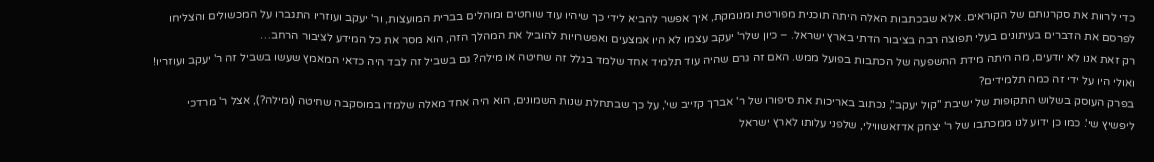כדי לרוות את סקרנותם של הקוראים. אלא שבכתבות האלה היתה תוכנית מפורטת ומנומקת, איך אפשר להביא לידי כך שיהיו עוד שוחטים ומוהלים בברית המועצות, ור' יעקב ועוזריו התגברו על המכשולים והצליחו לפרסם את הדברים בעיתונים בעלי תפוצה רבה בציבור הדתי בארץ ישראל. – כיון שלר' יעקב עצמו לא היו אמצעים ואפשרויות להוביל את המהלך הזה, הוא מסר את כל המידע לציבור הרחב…
רק זאת אנו לא יודעים, מה היתה מידת ההשפעה של הכתבות בפועל ממש. האם זה גרם שהיה עוד תלמיד אחד שלמד בגלל זה שחיטה או מילה? גם בשביל זה לבד היה כדאי המאמץ שעשו בשביל זה ר' יעקב ועוזריו! ואולי היו על ידי זה כמה תלמידים?
בפרק העוסק בשלוש התקופות של ישיבת "קול יעקב", נכתוב באריכות את סיפורו של ר' אברך קזייב שי', על כך שבתחלת שנות השמונים, הוא היה אחד מאלה שלמדו במוסקבה שחיטה (ומילה?), אצל ר' מרדכי ליפשיץ שי'. כמו כן ידוע לנו ממכתבו של ר' יצחק אדזאשווילי, שלפני עלותו לארץ ישראל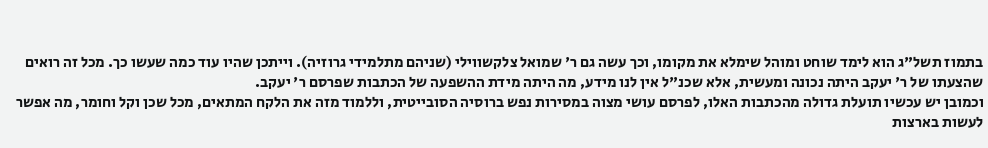בתמוז תשל"ג הוא לימד שוחט ומוהל שימלא את מקומו, וכך עשה גם ר' שמואל צלקשווילי (שניהם מתלמידי גרוזיה). וייתכן שהיו עוד כמה שעשו כך. מכל זה רואים שהצעתו של ר' יעקב היתה נכונה ומעשית, אלא שכנ"ל אין לנו מידע, מה היתה מידת ההשפעה של הכתבות שפרסם ר' יעקב.
וכמובן יש עכשיו תועלת גדולה מהכתבות האלו, לפרסם עושי מצוה במסירות נפש ברוסיה הסובייטית, וללמוד מזה את הלקח המתאים, מכל שכן וקל וחומר, מה אפשר לעשות בארצות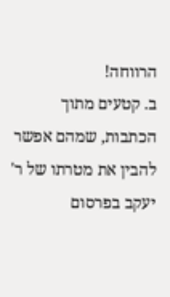הרווחה!
ב. קטעים מתוך הכתבות, שמהם אפשר להבין את מטרתו של ר' יעקב בפרסום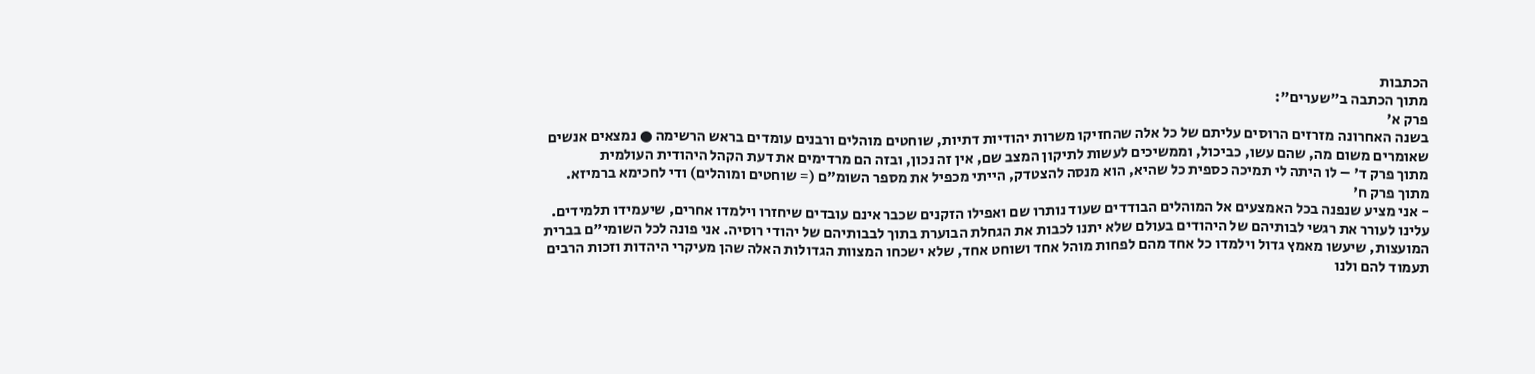הכתבות
מתוך הכתבה ב"שערים":
פרק א'
בשנה האחרונה מזרזים הרוסים עליתם של כל אלה שהחזיקו משרות יהודיות דתיות, שוחטים מוהלים ורבנים עומדים בראש הרשימה ● נמצאים אנשים שאומרים משום מה, שהם עשו, כביכול, וממשיכים לעשות לתיקון המצב שם, אין זה נכון, ובזה הם מרדימים את דעת הקהל היהודית העולמית
מתוך פרק ד' – לו היתה לי תמיכה כספית כל שהיא, הוא מנסה להצטדק, הייתי מכפיל את מספר השומ"ם (= שוחטים ומוהלים) ודי לחכימא ברמיזא.
מתוך פרק ח'
- אני מציע שנפנה בכל האמצעים אל המוהלים הבודדים שעוד נותרו שם ואפילו הזקנים שכבר אינם עובדים שיחזרו וילמדו אחרים, שיעמידו תלמידים. עלינו לעורר את רגשי לבותיהם של היהודים בעולם שלא יתנו לכבות את הגחלת הבוערת בתוך לבבותיהם של יהודי רוסיה. אני פונה לכל השומי"ם בברית המועצות, שיעשו מאמץ גדול וילמדו כל אחד מהם לפחות מוהל אחד ושוחט אחד, שלא ישכחו המצוות הגדולות האלה שהן מעיקרי היהדות וזכות הרבים תעמוד להם ולנו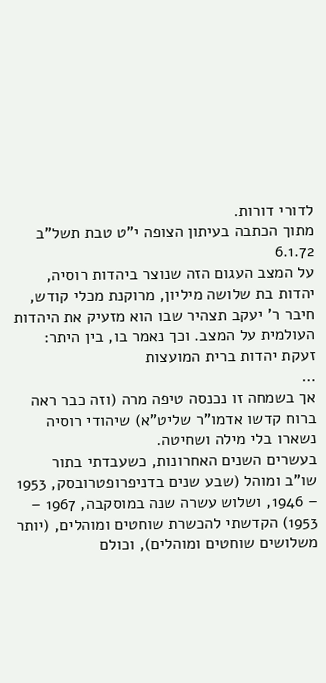לדורי דורות.
מתוך הכתבה בעיתון הצופה י"ט טבת תשל"ב 6.1.72
על המצב העגום הזה שנוצר ביהדות רוסיה, יהדות בת שלושה מיליון, מרוקנת מכלי קודש, חיבר ר' יעקב תצהיר שבו הוא מזעיק את היהדות העולמית על המצב. וכך נאמר בו, בין היתר:
זעקת יהדות ברית המועצות
…
אך בשמחה זו נכנסה טיפה מרה (וזה כבר ראה ברוח קדשו אדמו"ר שליט"א) שיהודי רוסיה נשארו בלי מילה ושחיטה.
בעשרים השנים האחרונות, כשעבדתי בתור שו"ב ומוהל (שבע שנים בדניפרופטרובסק, 1953 – 1946, ושלוש עשרה שנה במוסקבה, 1967 – 1953) הקדשתי להכשרת שוחטים ומוהלים, (יותר משלושים שוחטים ומוהלים), וכולם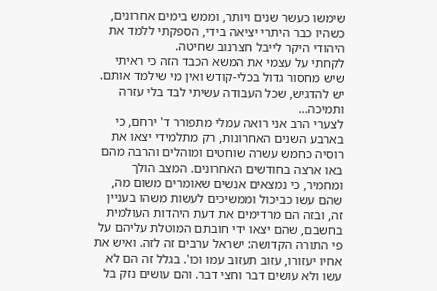שימשו כעשר שנים ויותר, וממש בימים אחרונים, כשהיו כבר היתרי יציאה בידי, הספקתי ללמד את היהודי היקר לייבל חצרנוב שחיטה.
לקחתי על עצמי את המשא הכבד הזה כי ראיתי שיש מחסור גדול בכלי-קודש ואין מי שילמד אותם.
יש להדגיש, שכל העבודה עשיתי לבד בלי עזרה ותמיכה…
לצערי הרב אני רואה עמלי מתפורר ד' ירחם, כי בארבע השנים האחרונות, רק מתלמידי יצאו את רוסיה כחמש עשרה שוחטים ומוהלים והרבה מהם באו ארצה בחודשים האחרונים. המצב הולך ומחמיר, כי נמצאים אנשים שאומרים משום מה, שהם עשו כביכול וממשיכים לעשות משהו בעניין זה, ובזה הם מרדימים את דעת היהדות העולמית בחשבם, שהם יצאו ידי חובתם המוטלת עליהם על פי התורה הקדושה: ישראל ערבים זה לזה. ואיש את אחיו יעזורו, עזוב תעזוב עמו וכו'. בגלל זה הם לא עשו ולא עושים דבר וחצי דבר. והם עושים נזק בל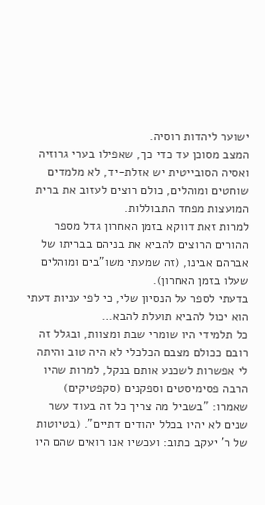ישוער ליהדות רוסיה.
המצב מסוכן עד כדי כך, שאפילו בערי גרוזיה ואסיה הסובייטית יש אזלת-יד, לא מלמדים שוחטים ומוהלים, כולם רוצים לעזוב את ברית המועצות מפחד התבוללות.
למרות זאת דווקא בזמן האחרון גדל מספר ההורים הרוצים להביא את בניהם בבריתו של אברהם אבינו, (זה שמעתי משו"בים ומוהלים שעלו בזמן האחרון).
בדעתי לספר על הנסיון שלי, כי לפי עניות דעתי הוא יכול להביא תועלת להבא…
כל תלמידי היו שומרי שבת ומצוות, ובגלל זה רובם ככולם מצבם הכלכלי לא היה טוב והיתה לי אפשרות לשכנע אותם בנקל, למרות שהיו הרבה פסימיסטים וספקנים (סקפטיקים) שאמרו: "בשביל מה צריך כל זה בעוד עשר שנים לא יהיו בכלל יהודים דתיים". (בטיוטות של ר' יעקב כתוב: ועכשיו אנו רואים שהם היו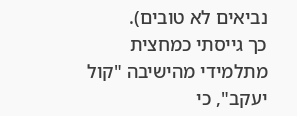נביאים לא טובים).
כך גייסתי כמחצית מתלמידי מהישיבה "קול יעקב", כי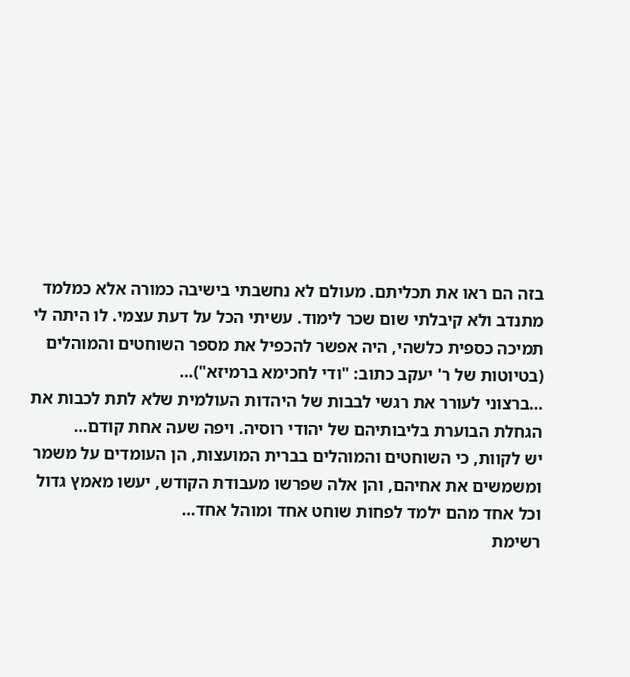בזה הם ראו את תכליתם. מעולם לא נחשבתי בישיבה כמורה אלא כמלמד מתנדב ולא קיבלתי שום שכר לימוד. עשיתי הכל על דעת עצמי. לו היתה לי תמיכה כספית כלשהי, היה אפשר להכפיל את מספר השוחטים והמוהלים (בטיוטות של ר' יעקב כתוב: "ודי לחכימא ברמיזא")…
…ברצוני לעורר את רגשי לבבות של היהדות העולמית שלא לתת לכבות את הגחלת הבוערת בליבותיהם של יהודי רוסיה. ויפה שעה אחת קודם…
יש לקוות, כי השוחטים והמוהלים בברית המועצות, הן העומדים על משמר ומשמשים את אחיהם, והן אלה שפרשו מעבודת הקודש, יעשו מאמץ גדול וכל אחד מהם ילמד לפחות שוחט אחד ומוהל אחד…
רשימת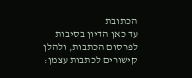הכתובת
עד כאן הדיון בסיבות לפרסום הכתבות, ולהלן קישורים לכתבות עצמן: